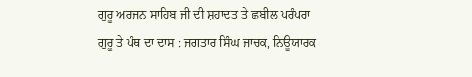ਗੁਰੂ ਅਰਜਨ ਸਾਹਿਬ ਜੀ ਦੀ ਸ਼ਹਾਦਤ ਤੇ ਛਬੀਲ ਪਰੰਪਰਾ
ਗੁਰੂ ਤੇ ਪੰਥ ਦਾ ਦਾਸ : ਜਗਤਾਰ ਸਿੰਘ ਜਾਚਕ, ਨਿਊਯਾਰਕ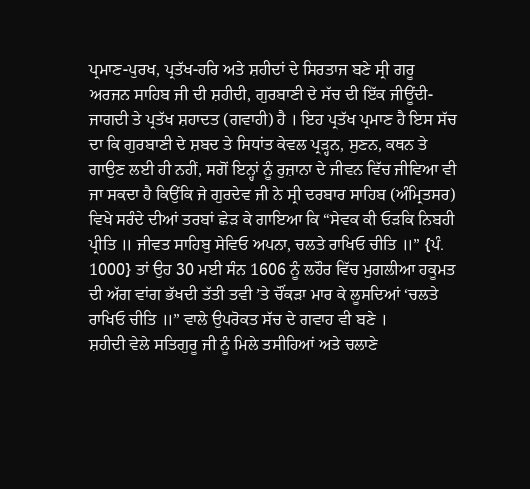ਪ੍ਰਮਾਣ-ਪੁਰਖ, ਪ੍ਰਤੱਖ-ਹਰਿ ਅਤੇ ਸ਼ਹੀਦਾਂ ਦੇ ਸਿਰਤਾਜ ਬਣੇ ਸ੍ਰੀ ਗਰੂ ਅਰਜਨ ਸਾਹਿਬ ਜੀ ਦੀ ਸ਼ਹੀਦੀ, ਗੁਰਬਾਣੀ ਦੇ ਸੱਚ ਦੀ ਇੱਕ ਜੀਊਂਦੀ-ਜਾਗਦੀ ਤੇ ਪ੍ਰਤੱਖ ਸ਼ਹਾਦਤ (ਗਵਾਹੀ) ਹੈ । ਇਹ ਪ੍ਰਤੱਖ ਪ੍ਰਮਾਣ ਹੈ ਇਸ ਸੱਚ ਦਾ ਕਿ ਗੁਰਬਾਣੀ ਦੇ ਸ਼ਬਦ ਤੇ ਸਿਧਾਂਤ ਕੇਵਲ ਪ੍ਰੜ੍ਹਨ, ਸੁਣਨ, ਕਥਨ ਤੇ ਗਾਉਣ ਲਈ ਹੀ ਨਹੀਂ, ਸਗੋਂ ਇਨ੍ਹਾਂ ਨੂੰ ਰੁਜ਼ਾਨਾ ਦੇ ਜੀਵਨ ਵਿੱਚ ਜੀਵਿਆ ਵੀ ਜਾ ਸਕਦਾ ਹੈ ਕਿਉਂਕਿ ਜੇ ਗੁਰਦੇਵ ਜੀ ਨੇ ਸ੍ਰੀ ਦਰਬਾਰ ਸਾਹਿਬ (ਅੰਮ੍ਰਿਤਸਰ) ਵਿਖੇ ਸਰੰਦੇ ਦੀਆਂ ਤਰਬਾਂ ਛੇੜ ਕੇ ਗਾਇਆ ਕਿ “ਸੇਵਕ ਕੀ ਓੜਕਿ ਨਿਬਹੀ ਪ੍ਰੀਤਿ ॥ ਜੀਵਤ ਸਾਹਿਬੁ ਸੇਵਿਓ ਅਪਨਾ, ਚਲਤੇ ਰਾਖਿਓ ਚੀਤਿ ॥” {ਪੰ. 1000} ਤਾਂ ਉਹ 30 ਮਈ ਸੰਨ 1606 ਨੂੰ ਲਹੌਰ ਵਿੱਚ ਮੁਗਲੀਆ ਹਕੂਮਤ ਦੀ ਅੱਗ ਵਾਂਗ ਭੱਖਦੀ ਤੱਤੀ ਤਵੀ ’ਤੇ ਚੌਂਕੜਾ ਮਾਰ ਕੇ ਲੂਸਦਿਆਂ ‘ਚਲਤੇ ਰਾਖਿਓ ਚੀਤਿ ॥” ਵਾਲੇ ਉਪਰੋਕਤ ਸੱਚ ਦੇ ਗਵਾਹ ਵੀ ਬਣੇ ।
ਸ਼ਹੀਦੀ ਵੇਲੇ ਸਤਿਗੁਰੂ ਜੀ ਨੂੰ ਮਿਲੇ ਤਸੀਹਿਆਂ ਅਤੇ ਚਲਾਣੇ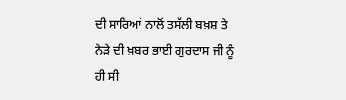ਦੀ ਸਾਰਿਆਂ ਨਾਲੋਂ ਤਸੱਲੀ ਬਖ਼ਸ਼ ਤੇ ਨੇੜੇ ਦੀ ਖ਼ਬਰ ਭਾਈ ਗੁਰਦਾਸ ਜੀ ਨੂੰ ਹੀ ਸੀ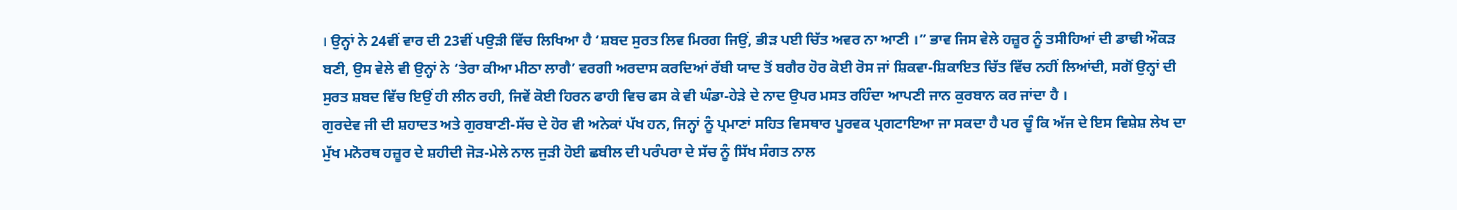। ਉਨ੍ਹਾਂ ਨੇ 24ਵੀਂ ਵਾਰ ਦੀ 23ਵੀਂ ਪਉੜੀ ਵਿੱਚ ਲਿਖਿਆ ਹੈ ‘ਸ਼ਬਦ ਸੁਰਤ ਲਿਵ ਮਿਰਗ ਜਿਉਂ, ਭੀੜ ਪਈ ਚਿੱਤ ਅਵਰ ਨਾ ਆਣੀ ।” ਭਾਵ ਜਿਸ ਵੇਲੇ ਹਜ਼ੂਰ ਨੂੰ ਤਸੀਹਿਆਂ ਦੀ ਡਾਢੀ ਔਕੜ ਬਣੀ, ਉਸ ਵੇਲੇ ਵੀ ਉਨ੍ਹਾਂ ਨੇ ‘ਤੇਰਾ ਕੀਆ ਮੀਠਾ ਲਾਗੈ’ ਵਰਗੀ ਅਰਦਾਸ ਕਰਦਿਆਂ ਰੱਬੀ ਯਾਦ ਤੋਂ ਬਗੈਰ ਹੋਰ ਕੋਈ ਰੋਸ ਜਾਂ ਸ਼ਿਕਵਾ-ਸ਼ਿਕਾਇਤ ਚਿੱਤ ਵਿੱਚ ਨਹੀਂ ਲਿਆਂਦੀ, ਸਗੋਂ ਉਨ੍ਹਾਂ ਦੀ ਸੁਰਤ ਸ਼ਬਦ ਵਿੱਚ ਇਉਂ ਹੀ ਲੀਨ ਰਹੀ, ਜਿਵੇਂ ਕੋਈ ਹਿਰਨ ਫਾਹੀ ਵਿਚ ਫਸ ਕੇ ਵੀ ਘੰਡਾ-ਹੇੜੇ ਦੇ ਨਾਦ ਉਪਰ ਮਸਤ ਰਹਿੰਦਾ ਆਪਣੀ ਜਾਨ ਕੁਰਬਾਨ ਕਰ ਜਾਂਦਾ ਹੈ ।
ਗੁਰਦੇਵ ਜੀ ਦੀ ਸ਼ਹਾਦਤ ਅਤੇ ਗੁਰਬਾਣੀ-ਸੱਚ ਦੇ ਹੋਰ ਵੀ ਅਨੇਕਾਂ ਪੱਖ ਹਨ, ਜਿਨ੍ਹਾਂ ਨੂੰ ਪ੍ਰਮਾਣਾਂ ਸਹਿਤ ਵਿਸਥਾਰ ਪੂਰਵਕ ਪ੍ਰਗਟਾਇਆ ਜਾ ਸਕਦਾ ਹੈ ਪਰ ਚੂੰ ਕਿ ਅੱਜ ਦੇ ਇਸ ਵਿਸ਼ੇਸ਼ ਲੇਖ ਦਾ ਮੁੱਖ ਮਨੋਰਥ ਹਜ਼ੂਰ ਦੇ ਸ਼ਹੀਦੀ ਜੋੜ-ਮੇਲੇ ਨਾਲ ਜੁੜੀ ਹੋਈ ਛਬੀਲ ਦੀ ਪਰੰਪਰਾ ਦੇ ਸੱਚ ਨੂੰ ਸਿੱਖ ਸੰਗਤ ਨਾਲ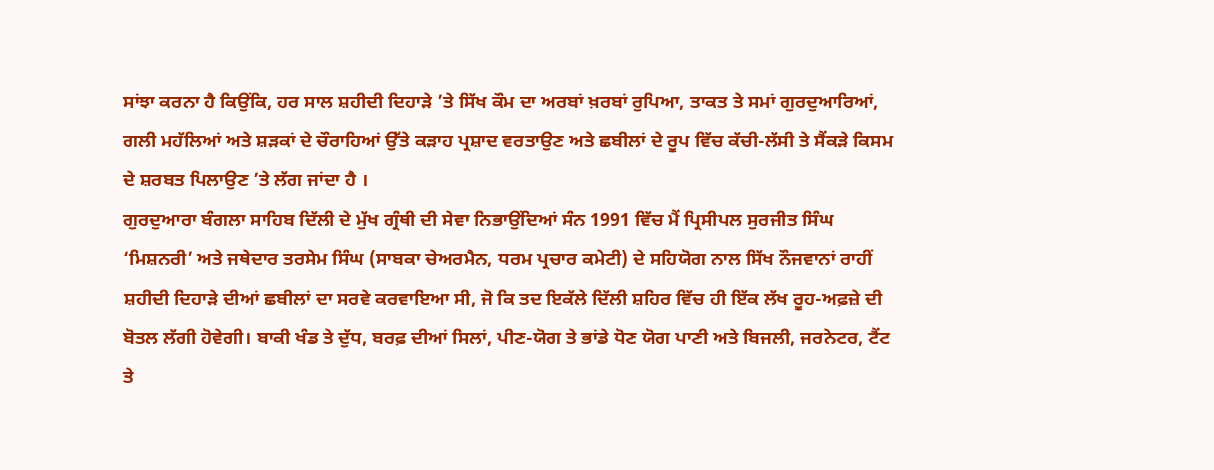ਸਾਂਝਾ ਕਰਨਾ ਹੈ ਕਿਉਂਕਿ, ਹਰ ਸਾਲ ਸ਼ਹੀਦੀ ਦਿਹਾੜੇ ’ਤੇ ਸਿੱਖ ਕੌਮ ਦਾ ਅਰਬਾਂ ਖ਼ਰਬਾਂ ਰੁਪਿਆ, ਤਾਕਤ ਤੇ ਸਮਾਂ ਗੁਰਦੁਆਰਿਆਂ, ਗਲੀ ਮਹੱਲਿਆਂ ਅਤੇ ਸ਼ੜਕਾਂ ਦੇ ਚੌਰਾਹਿਆਂ ਉੱਤੇ ਕੜਾਹ ਪ੍ਰਸ਼ਾਦ ਵਰਤਾਉਣ ਅਤੇ ਛਬੀਲਾਂ ਦੇ ਰੂਪ ਵਿੱਚ ਕੱਚੀ-ਲੱਸੀ ਤੇ ਸੈਂਕੜੇ ਕਿਸਮ ਦੇ ਸ਼ਰਬਤ ਪਿਲਾਉਣ ’ਤੇ ਲੱਗ ਜਾਂਦਾ ਹੈ ।
ਗੁਰਦੁਆਰਾ ਬੰਗਲਾ ਸਾਹਿਬ ਦਿੱਲੀ ਦੇ ਮੁੱਖ ਗ੍ਰੰਥੀ ਦੀ ਸੇਵਾ ਨਿਭਾਉਂਦਿਆਂ ਸੰਨ 1991 ਵਿੱਚ ਮੈਂ ਪ੍ਰਿਸੀਪਲ ਸੁਰਜੀਤ ਸਿੰਘ ‘ਮਿਸ਼ਨਰੀ’ ਅਤੇ ਜਥੇਦਾਰ ਤਰਸੇਮ ਸਿੰਘ (ਸਾਬਕਾ ਚੇਅਰਮੈਨ, ਧਰਮ ਪ੍ਰਚਾਰ ਕਮੇਟੀ) ਦੇ ਸਹਿਯੋਗ ਨਾਲ ਸਿੱਖ ਨੌਜਵਾਨਾਂ ਰਾਹੀਂ ਸ਼ਹੀਦੀ ਦਿਹਾੜੇ ਦੀਆਂ ਛਬੀਲਾਂ ਦਾ ਸਰਵੇ ਕਰਵਾਇਆ ਸੀ, ਜੋ ਕਿ ਤਦ ਇਕੱਲੇ ਦਿੱਲੀ ਸ਼ਹਿਰ ਵਿੱਚ ਹੀ ਇੱਕ ਲੱਖ ਰੂਹ-ਅਫ਼ਜ਼ੇ ਦੀ ਬੋਤਲ ਲੱਗੀ ਹੋਵੇਗੀ। ਬਾਕੀ ਖੰਡ ਤੇ ਦੁੱਧ, ਬਰਫ਼ ਦੀਆਂ ਸਿਲਾਂ, ਪੀਣ-ਯੋਗ ਤੇ ਭਾਂਡੇ ਧੋਣ ਯੋਗ ਪਾਣੀ ਅਤੇ ਬਿਜਲੀ, ਜਰਨੇਟਰ, ਟੈਂਟ ਤੇ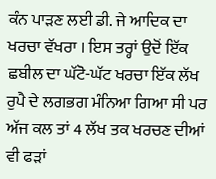ਕੰਨ ਪਾੜਣ ਲਈ ਡੀ. ਜੇ ਆਦਿਕ ਦਾ ਖਰਚਾ ਵੱਖਰਾ । ਇਸ ਤਰ੍ਹਾਂ ਉਦੋਂ ਇੱਕ ਛਬੀਲ ਦਾ ਘੱਟੋ-ਘੱਟ ਖਰਚਾ ਇੱਕ ਲੱਖ ਰੁਪੈ ਦੇ ਲਗਭਗ ਮੰਨਿਆ ਗਿਆ ਸੀ ਪਰ ਅੱਜ ਕਲ ਤਾਂ 4 ਲੱਖ ਤਕ ਖਰਚਣ ਦੀਆਂ ਵੀ ਫੜਾਂ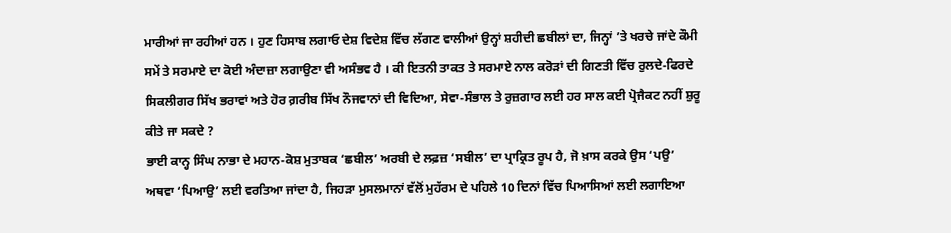ਮਾਰੀਆਂ ਜਾ ਰਹੀਆਂ ਹਨ । ਹੁਣ ਹਿਸਾਬ ਲਗਾਓ ਦੇਸ਼ ਵਿਦੇਸ਼ ਵਿੱਚ ਲੱਗਣ ਵਾਲੀਆਂ ਉਨ੍ਹਾਂ ਸ਼ਹੀਦੀ ਛਬੀਲਾਂ ਦਾ, ਜਿਨ੍ਹਾਂ ’ਤੇ ਖਰਚੇ ਜਾਂਦੇ ਕੌਮੀ ਸਮੇਂ ਤੇ ਸਰਮਾਏ ਦਾ ਕੋਈ ਅੰਦਾਜ਼ਾ ਲਗਾਉਣਾ ਵੀ ਅਸੰਭਵ ਹੈ । ਕੀ ਇਤਨੀ ਤਾਕਤ ਤੇ ਸਰਮਾਏ ਨਾਲ ਕਰੋੜਾਂ ਦੀ ਗਿਣਤੀ ਵਿੱਚ ਰੁਲਦੇ-ਫਿਰਦੇ ਸਿਕਲੀਗਰ ਸਿੱਖ ਭਰਾਵਾਂ ਅਤੇ ਹੋਰ ਗ਼ਰੀਬ ਸਿੱਖ ਨੌਜਵਾਨਾਂ ਦੀ ਵਿਦਿਆ, ਸੇਵਾ-ਸੰਭਾਲ ਤੇ ਰੁਜ਼ਗਾਰ ਲਈ ਹਰ ਸਾਲ ਕਈ ਪ੍ਰੋਜੈਕਟ ਨਹੀਂ ਸ਼ੁਰੂ ਕੀਤੇ ਜਾ ਸਕਦੇ ?
ਭਾਈ ਕਾਨ੍ਹ ਸਿੰਘ ਨਾਭਾ ਦੇ ਮਹਾਨ-ਕੋਸ਼ ਮੁਤਾਬਕ ‘ਛਬੀਲ’ ਅਰਬੀ ਦੇ ਲਫ਼ਜ਼ ‘ਸਬੀਲ’ ਦਾ ਪ੍ਰਾਕ੍ਰਿਤ ਰੂਪ ਹੈ, ਜੋ ਖ਼ਾਸ ਕਰਕੇ ਉਸ ‘ਪਉ’ ਅਥਵਾ ‘ਪਿਆਉ’ ਲਈ ਵਰਤਿਆ ਜਾਂਦਾ ਹੈ, ਜਿਹੜਾ ਮੁਸਲਮਾਨਾਂ ਵੱਲੋਂ ਮੁਹੱਰਮ ਦੇ ਪਹਿਲੇ 10 ਦਿਨਾਂ ਵਿੱਚ ਪਿਆਸਿਆਂ ਲਈ ਲਗਾਇਆ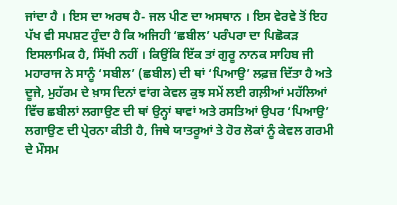ਜਾਂਦਾ ਹੈ । ਇਸ ਦਾ ਅਰਥ ਹੈ- ਜਲ ਪੀਣ ਦਾ ਅਸਥਾਨ । ਇਸ ਵੇਰਵੇ ਤੋਂ ਇਹ ਪੱਖ ਵੀ ਸਪਸ਼ਟ ਹੁੰਦਾ ਹੈ ਕਿ ਅਜਿਹੀ ‘ਛਬੀਲ’ ਪਰੰਪਰਾ ਦਾ ਪਿਛੋਕੜ ਇਸਲਾਮਿਕ ਹੈ, ਸਿੱਖੀ ਨਹੀਂ । ਕਿਉਂਕਿ ਇੱਕ ਤਾਂ ਗੁਰੂ ਨਾਨਕ ਸਾਹਿਬ ਜੀ ਮਹਾਰਾਜ ਨੇ ਸਾਨੂੰ ‘ਸਬੀਲ’ (ਛਬੀਲ) ਦੀ ਥਾਂ ‘ਪਿਆਉ’ ਲਫ਼ਜ਼ ਦਿੱਤਾ ਹੈ ਅਤੇ ਦੂਜੇ, ਮੁਹੱਰਮ ਦੇ ਖ਼ਾਸ ਦਿਨਾਂ ਵਾਂਗ ਕੇਵਲ ਕੁਝ ਸਮੇਂ ਲਈ ਗਲ਼ੀਆਂ ਮਹੱਲਿਆਂ ਵਿੱਚ ਛਬੀਲਾਂ ਲਗਾਉਣ ਦੀ ਥਾਂ ਉਨ੍ਹਾਂ ਥਾਵਾਂ ਅਤੇ ਰਸਤਿਆਂ ਉਪਰ ‘ਪਿਆਉ’ ਲਗਾਉਣ ਦੀ ਪ੍ਰੇਰਨਾ ਕੀਤੀ ਹੈ, ਜਿਥੇ ਯਾਤਰੂਆਂ ਤੇ ਹੋਰ ਲੋਕਾਂ ਨੂੰ ਕੇਵਲ ਗਰਮੀ ਦੇ ਮੌਸਮ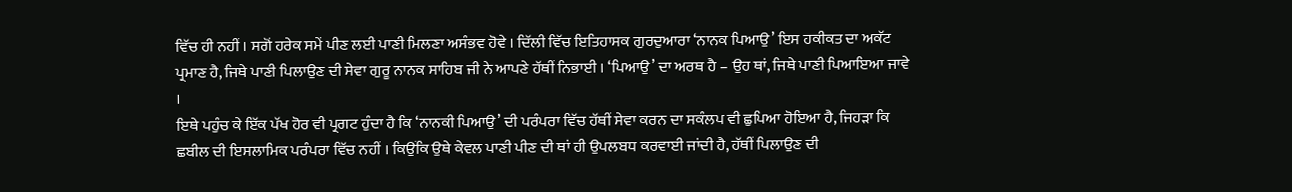ਵਿੱਚ ਹੀ ਨਹੀਂ । ਸਗੋਂ ਹਰੇਕ ਸਮੇਂ ਪੀਣ ਲਈ ਪਾਣੀ ਮਿਲਣਾ ਅਸੰਭਵ ਹੋਵੇ । ਦਿੱਲੀ ਵਿੱਚ ਇਤਿਹਾਸਕ ਗੁਰਦੁਆਰਾ ‘ਨਾਨਕ ਪਿਆਉ’ ਇਸ ਹਕੀਕਤ ਦਾ ਅਕੱਟ ਪ੍ਰਮਾਣ ਹੈ, ਜਿਥੇ ਪਾਣੀ ਪਿਲਾਉਣ ਦੀ ਸੇਵਾ ਗੁਰੂ ਨਾਨਕ ਸਾਹਿਬ ਜੀ ਨੇ ਆਪਣੇ ਹੱਥੀਂ ਨਿਭਾਈ । ‘ਪਿਆਉ’ ਦਾ ਅਰਥ ਹੈ – ਉਹ ਥਾਂ, ਜਿਥੇ ਪਾਣੀ ਪਿਆਇਆ ਜਾਵੇ ।
ਇਥੇ ਪਹੁੰਚ ਕੇ ਇੱਕ ਪੱਖ ਹੋਰ ਵੀ ਪ੍ਰਗਟ ਹੁੰਦਾ ਹੈ ਕਿ ‘ਨਾਨਕੀ ਪਿਆਉ’ ਦੀ ਪਰੰਪਰਾ ਵਿੱਚ ਹੱਥੀਂ ਸੇਵਾ ਕਰਨ ਦਾ ਸਕੰਲਪ ਵੀ ਛੁਪਿਆ ਹੋਇਆ ਹੈ, ਜਿਹੜਾ ਕਿ ਛਬੀਲ ਦੀ ਇਸਲਾਮਿਕ ਪਰੰਪਰਾ ਵਿੱਚ ਨਹੀਂ । ਕਿਉਂਕਿ ਉਥੇ ਕੇਵਲ ਪਾਣੀ ਪੀਣ ਦੀ ਥਾਂ ਹੀ ਉਪਲਬਧ ਕਰਵਾਈ ਜਾਂਦੀ ਹੈ, ਹੱਥੀਂ ਪਿਲਾਉਣ ਦੀ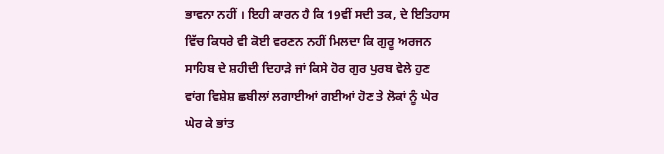ਭਾਵਨਾ ਨਹੀਂ । ਇਹੀ ਕਾਰਨ ਹੈ ਕਿ 19ਵੀਂ ਸਦੀ ਤਕ, ਦੇ ਇਤਿਹਾਸ ਵਿੱਚ ਕਿਧਰੇ ਵੀ ਕੋਈ ਵਰਣਨ ਨਹੀਂ ਮਿਲਦਾ ਕਿ ਗੁਰੂ ਅਰਜਨ ਸਾਹਿਬ ਦੇ ਸ਼ਹੀਦੀ ਦਿਹਾੜੇ ਜਾਂ ਕਿਸੇ ਹੋਰ ਗੁਰ ਪੁਰਬ ਵੇਲੇ ਹੁਣ ਵਾਂਗ ਵਿਸ਼ੇਸ਼ ਛਬੀਲਾਂ ਲਗਾਈਆਂ ਗਈਆਂ ਹੋਣ ਤੇ ਲੋਕਾਂ ਨੂੰ ਘੇਰ ਘੇਰ ਕੇ ਭਾਂਤ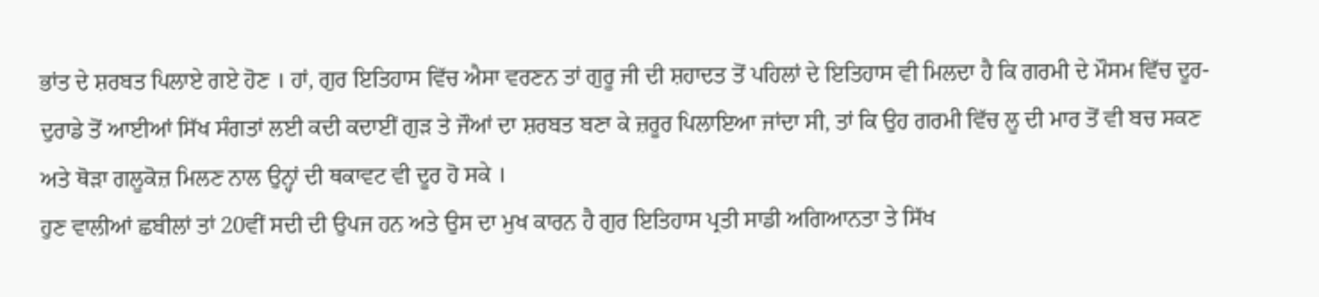ਭਾਂਤ ਦੇ ਸ਼ਰਬਤ ਪਿਲਾਏ ਗਏ ਹੋਣ । ਹਾਂ, ਗੁਰ ਇਤਿਹਾਸ ਵਿੱਚ ਐਸਾ ਵਰਣਨ ਤਾਂ ਗੁਰੂ ਜੀ ਦੀ ਸ਼ਹਾਦਤ ਤੋਂ ਪਹਿਲਾਂ ਦੇ ਇਤਿਹਾਸ ਵੀ ਮਿਲਦਾ ਹੈ ਕਿ ਗਰਮੀ ਦੇ ਮੌਸਮ ਵਿੱਚ ਦੂਰ-ਦੁਰਾਡੇ ਤੋਂ ਆਈਆਂ ਸਿੱਖ ਸੰਗਤਾਂ ਲਈ ਕਦੀ ਕਦਾਈਂ ਗੁੜ ਤੇ ਜੌਆਂ ਦਾ ਸ਼ਰਬਤ ਬਣਾ ਕੇ ਜ਼ਰੂਰ ਪਿਲਾਇਆ ਜਾਂਦਾ ਸੀ, ਤਾਂ ਕਿ ਉਹ ਗਰਮੀ ਵਿੱਚ ਲੂ ਦੀ ਮਾਰ ਤੋਂ ਵੀ ਬਚ ਸਕਣ ਅਤੇ ਥੋੜਾ ਗਲੂਕੋਜ਼ ਮਿਲਣ ਨਾਲ ਉਨ੍ਹਾਂ ਦੀ ਥਕਾਵਟ ਵੀ ਦੂਰ ਹੋ ਸਕੇ ।
ਹੁਣ ਵਾਲੀਆਂ ਛਬੀਲਾਂ ਤਾਂ 20ਵੀਂ ਸਦੀ ਦੀ ਉਪਜ ਹਨ ਅਤੇ ਉਸ ਦਾ ਮੁਖ ਕਾਰਨ ਹੈ ਗੁਰ ਇਤਿਹਾਸ ਪ੍ਰਤੀ ਸਾਡੀ ਅਗਿਆਨਤਾ ਤੇ ਸਿੱਖ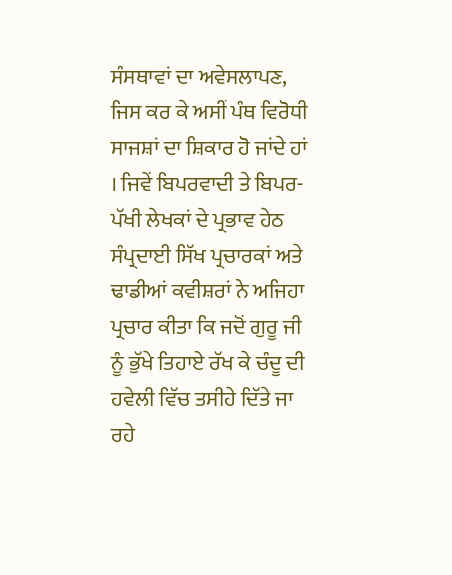ਸੰਸਥਾਵਾਂ ਦਾ ਅਵੇਸਲਾਪਣ, ਜਿਸ ਕਰ ਕੇ ਅਸੀਂ ਪੰਥ ਵਿਰੋਧੀ ਸਾਜਸ਼ਾਂ ਦਾ ਸ਼ਿਕਾਰ ਹੋ ਜਾਂਦੇ ਹਾਂ । ਜਿਵੇਂ ਬਿਪਰਵਾਦੀ ਤੇ ਬਿਪਰ-ਪੱਖੀ ਲੇਖਕਾਂ ਦੇ ਪ੍ਰਭਾਵ ਹੇਠ ਸੰਪ੍ਰਦਾਈ ਸਿੱਖ ਪ੍ਰਚਾਰਕਾਂ ਅਤੇ ਢਾਡੀਆਂ ਕਵੀਸ਼ਰਾਂ ਨੇ ਅਜਿਹਾ ਪ੍ਰਚਾਰ ਕੀਤਾ ਕਿ ਜਦੋਂ ਗੁਰੂ ਜੀ ਨੂੰ ਭੁੱਖੇ ਤਿਹਾਏ ਰੱਖ ਕੇ ਚੰਦੂ ਦੀ ਹਵੇਲੀ ਵਿੱਚ ਤਸੀਹੇ ਦਿੱਤੇ ਜਾ ਰਹੇ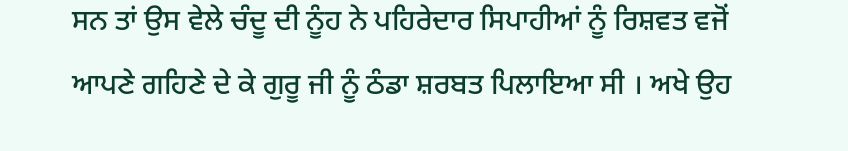ਸਨ ਤਾਂ ਉਸ ਵੇਲੇ ਚੰਦੂ ਦੀ ਨੂੰਹ ਨੇ ਪਹਿਰੇਦਾਰ ਸਿਪਾਹੀਆਂ ਨੂੰ ਰਿਸ਼ਵਤ ਵਜੋਂ ਆਪਣੇ ਗਹਿਣੇ ਦੇ ਕੇ ਗੁਰੂ ਜੀ ਨੂੰ ਠੰਡਾ ਸ਼ਰਬਤ ਪਿਲਾਇਆ ਸੀ । ਅਖੇ ਉਹ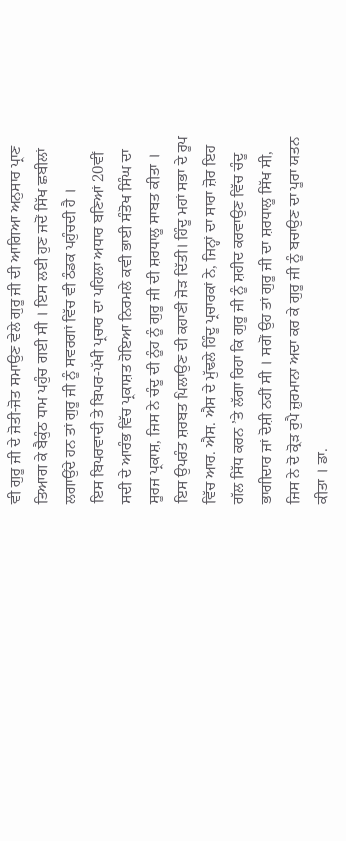ਵੀ ਗੁਰੂ ਜੀ ਦੇ ਜੋਤੀ-ਜੋਤ ਸਮਾਉਣ ਵੇਲੇ ਗੁਰੂ ਜੀ ਦੀ ਆਗਿਆ ਅਨੁਸਾਰ ਪ੍ਰਾਣ ਤਿਆਗ ਕੇ ਬੈਕੁੰਠ ਧਾਮ ਪਹੁੰਚ ਗਈ ਸੀ । ਇਸ ਲਈ ਹੁਣ ਜਦੋਂ ਸਿੱਖ ਛਬੀਲਾਂ ਲਗਾਉਂਦੇ ਹਨ ਤਾਂ ਗੁਰੂ ਜੀ ਨੂੰ ਸਵਰਗਾਂ ਵਿੱਚ ਵੀ ਠੰਡਕ ਪਹੁੰਚਦੀ ਹੈ ।
ਇਸ ਬਿਪਰਵਾਦੀ ਤੇ ਬਿਪਰ-ਪੱਖੀ ਪ੍ਰਚਾਰ ਦਾ ਪਹਿਲਾ ਅਧਾਰ ਬਣਿਆਂ 20ਵੀਂ ਸਦੀ ਦੇ ਆਰੰਭ ਵਿੱਚ ਪ੍ਰਕਾਸ਼ਤ ਹੋਇਆ ਨਿਰਮਲੇ ਕਵੀ ਭਾਈ ਸੰਤੋਖ ਸਿੰਘ ਦਾ ਸੂਰਜ ਪ੍ਰਕਾਸ਼, ਜਿਸ ਨੇ ਚੰਦੂ ਦੀ ਨੂੰਹ ਨੂੰ ਗੁਰੂ ਜੀ ਦੀ ਸ਼ਰਧਾਲੂ ਸਾਬਤ ਕੀਤਾ । ਇਸ ਉਪਰੰਤ ਸ਼ਰਬਤ ਪਿਲਾਉਣ ਦੀ ਕਹਾਣੀ ਜੋੜ ਦਿੱਤੀ। ਹਿੰਦੂ ਮਹਾਂ ਸਭਾ ਦੇ ਰੂਪ ਵਿੱਚ ਆਰ. ਐਸ. ਐਸ ਦੇ ਮੁੱਢਲੇ ਹਿੰਦੂ ਪ੍ਰਚਾਰਕਾਂ ਨੇ, ਜਿਨ੍ਹਾਂ ਦਾ ਸਾਰਾ ਜ਼ੋਰ ਇਹ ਗੱਲ ਸਿੱਧ ਕਰਨ ’ਤੇ ਲੱਗਾ ਰਿਹਾ ਕਿ ਗੁਰੂ ਜੀ ਨੂੰ ਸ਼ਹੀਦ ਕਰਵਾਉਣ ਵਿੱਚ ਚੰਦੂ ਭਾਗੀਦਾਰ ਜਾਂ ਦੋਸ਼ੀ ਨਹੀਂ ਸੀ । ਸਗੋਂ ਉਹ ਤਾਂ ਗੁਰੂ ਜੀ ਦਾ ਸ਼ਰਧਾਲੂ ਸਿੱਖ ਸੀ, ਜਿਸ ਨੇ ਦੋ ਕ੍ਰੋੜ ਰੁਪੈ ਜ਼ੁਰਮਾਨਾ ਅਦਾ ਕਰ ਕੇ ਗੁਰੂ ਜੀ ਨੂੰ ਬਚਾਉਣ ਦਾ ਪੂਰਾ ਯਤਨ ਕੀਤਾ । ਡਾ.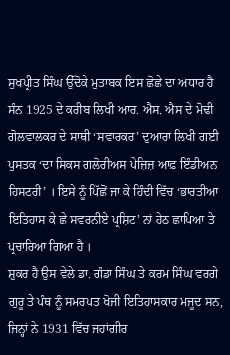ਸੁਖਪ੍ਰੀਤ ਸਿੰਘ ਉੱਦੋਕੇ ਮੁਤਾਬਕ ਇਸ ਛੋਛੇ ਦਾ ਅਧਾਰ ਹੈ ਸੰਨ 1925 ਦੇ ਕਰੀਬ ਲਿਖੀ ਆਰ. ਐਸ. ਐਸ ਦੇ ਮੋਢੀ ਗੋਲਵਾਲਕਰ ਦੇ ਸਾਥੀ ‘ਸਵਾਰਕਰ’ ਦੁਆਰਾ ਲਿਖੀ ਗਈ ਪੁਸਤਕ ‘ਦਾ ਸਿਕਸ ਗਲੋਰੀਅਸ ਪੇਜ਼ਿਜ਼ ਆਫ਼ ਇੰਡੀਅਨ ਹਿਸਟਰੀ’ । ਇਸੇ ਨੂੰ ਪਿੱਛੋਂ ਜਾ ਕੇ ਹਿੰਦੀ ਵਿੱਚ ‘ਭਾਰਤੀਆ ਇਤਿਹਾਸ ਕੇ ਛੇ ਸਵਰਨੀਏ ਪ੍ਰਸ਼ਿਟ’ ਨਾਂ ਹੇਠ ਛਾਪਿਆ ਤੇ ਪ੍ਰਚਾਰਿਆ ਗਿਆ ਹੈ ।
ਸ਼ੁਕਰ ਹੈ ਉਸ ਵੇਲੇ ਡਾ. ਗੰਡਾ ਸਿੰਘ ਤੇ ਕਰਮ ਸਿੰਘ ਵਰਗੇ ਗੁਰੂ ਤੇ ਪੰਥ ਨੂੰ ਸਮਰਪਤ ਖੋਜੀ ਇਤਿਹਾਸਕਾਰ ਮਜੂਦ ਸਨ, ਜਿਨ੍ਹਾਂ ਨੇ 1931 ਵਿੱਚ ਜਹਾਂਗੀਰ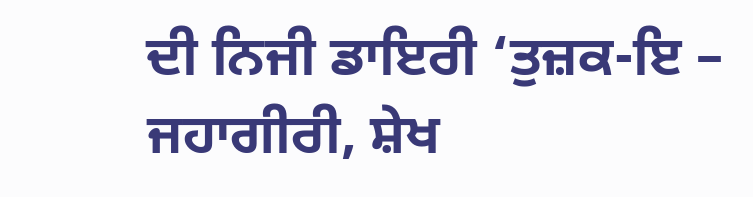ਦੀ ਨਿਜੀ ਡਾਇਰੀ ‘ਤੁਜ਼ਕ-ਇ – ਜਹਾਗੀਰੀ, ਸ਼ੇਖ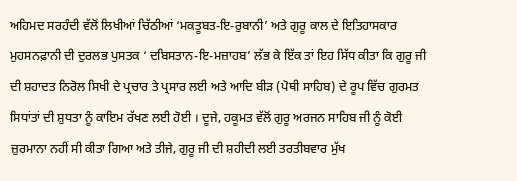ਅਹਿਮਦ ਸਰਹੰਦੀ ਵੱਲੋਂ ਲਿਖੀਆਂ ਚਿੱਠੀਆਂ ‘ਮਕਤੂਬਤ-ਇ-ਰੁਬਾਨੀ’ ਅਤੇ ਗੁਰੂ ਕਾਲ ਦੇ ਇਤਿਹਾਸਕਾਰ ਮੁਹਸਨਫ਼ਾਨੀ ਦੀ ਦੁਰਲਭ ਪੁਸਤਕ ‘ ਦਬਿਸਤਾਨ-ਇ-ਮਜ਼ਾਹਬ’ ਲੱਭ ਕੇ ਇੱਕ ਤਾਂ ਇਹ ਸਿੱਧ ਕੀਤਾ ਕਿ ਗੁਰੂ ਜੀ ਦੀ ਸ਼ਹਾਦਤ ਨਿਰੋਲ ਸਿਖੀ ਦੇ ਪ੍ਰਚਾਰ ਤੇ ਪ੍ਰਸਾਰ ਲਈ ਅਤੇ ਆਦਿ ਬੀੜ (ਪੋਥੀ ਸਾਹਿਬ) ਦੇ ਰੂਪ ਵਿੱਚ ਗੁਰਮਤ ਸਿਧਾਂਤਾਂ ਦੀ ਸ਼ੁਧਤਾ ਨੂੰ ਕਾਇਮ ਰੱਖਣ ਲਈ ਹੋਈ । ਦੂਜੇ, ਹਕੂਮਤ ਵੱਲੋਂ ਗੁਰੂ ਅਰਜਨ ਸਾਹਿਬ ਜੀ ਨੂੰ ਕੋਈ ਜ਼ੁਰਮਾਨਾ ਨਹੀਂ ਸੀ ਕੀਤਾ ਗਿਆ ਅਤੇ ਤੀਜੇ, ਗੁਰੂ ਜੀ ਦੀ ਸ਼ਹੀਦੀ ਲਈ ਤਰਤੀਬਵਾਰ ਮੁੱਖ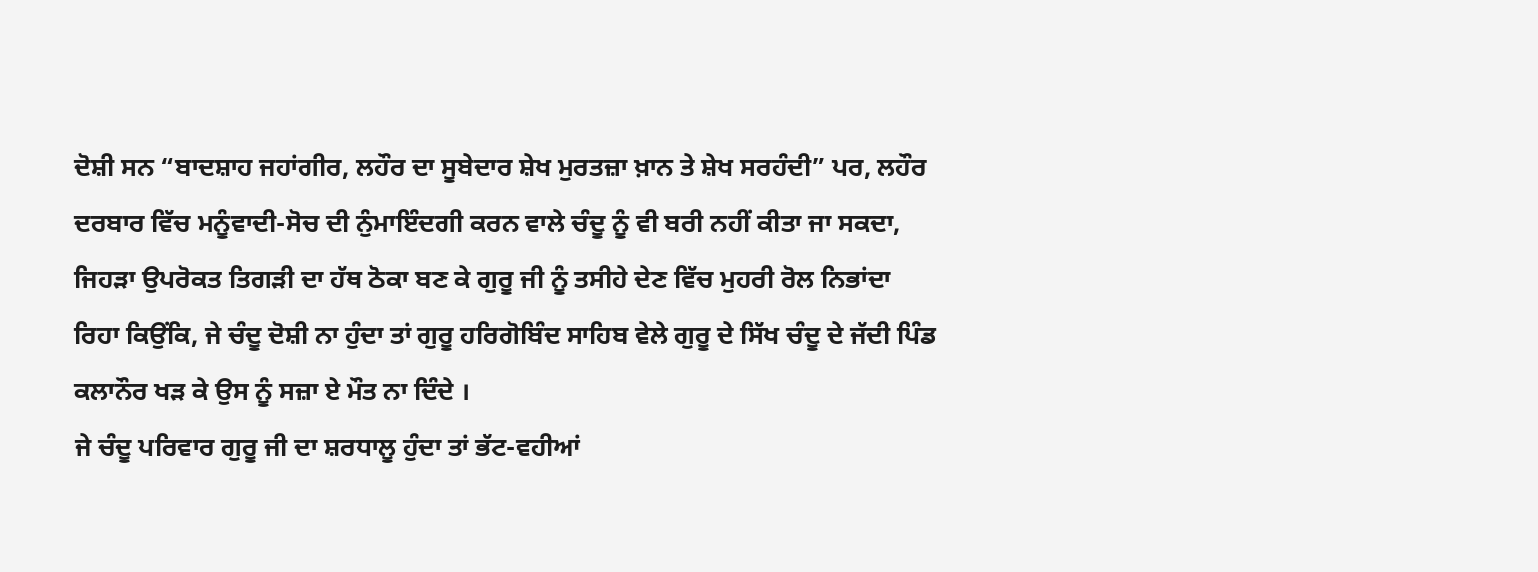ਦੋਸ਼ੀ ਸਨ “ਬਾਦਸ਼ਾਹ ਜਹਾਂਗੀਰ, ਲਹੌਰ ਦਾ ਸੂਬੇਦਾਰ ਸ਼ੇਖ ਮੁਰਤਜ਼ਾ ਖ਼ਾਨ ਤੇ ਸ਼ੇਖ ਸਰਹੰਦੀ” ਪਰ, ਲਹੌਰ ਦਰਬਾਰ ਵਿੱਚ ਮਨੂੰਵਾਦੀ-ਸੋਚ ਦੀ ਨੁੰਮਾਇੰਦਗੀ ਕਰਨ ਵਾਲੇ ਚੰਦੂ ਨੂੰ ਵੀ ਬਰੀ ਨਹੀਂ ਕੀਤਾ ਜਾ ਸਕਦਾ, ਜਿਹੜਾ ਉਪਰੋਕਤ ਤਿਗੜੀ ਦਾ ਹੱਥ ਠੋਕਾ ਬਣ ਕੇ ਗੁਰੂ ਜੀ ਨੂੰ ਤਸੀਹੇ ਦੇਣ ਵਿੱਚ ਮੁਹਰੀ ਰੋਲ ਨਿਭਾਂਦਾ ਰਿਹਾ ਕਿਉਂਕਿ, ਜੇ ਚੰਦੂ ਦੋਸ਼ੀ ਨਾ ਹੁੰਦਾ ਤਾਂ ਗੁਰੂ ਹਰਿਗੋਬਿੰਦ ਸਾਹਿਬ ਵੇਲੇ ਗੁਰੂ ਦੇ ਸਿੱਖ ਚੰਦੂ ਦੇ ਜੱਦੀ ਪਿੰਡ ਕਲਾਨੌਰ ਖੜ ਕੇ ਉਸ ਨੂੰ ਸਜ਼ਾ ਏ ਮੌਤ ਨਾ ਦਿੰਦੇ ।
ਜੇ ਚੰਦੂ ਪਰਿਵਾਰ ਗੁਰੂ ਜੀ ਦਾ ਸ਼ਰਧਾਲੂ ਹੁੰਦਾ ਤਾਂ ਭੱਟ-ਵਹੀਆਂ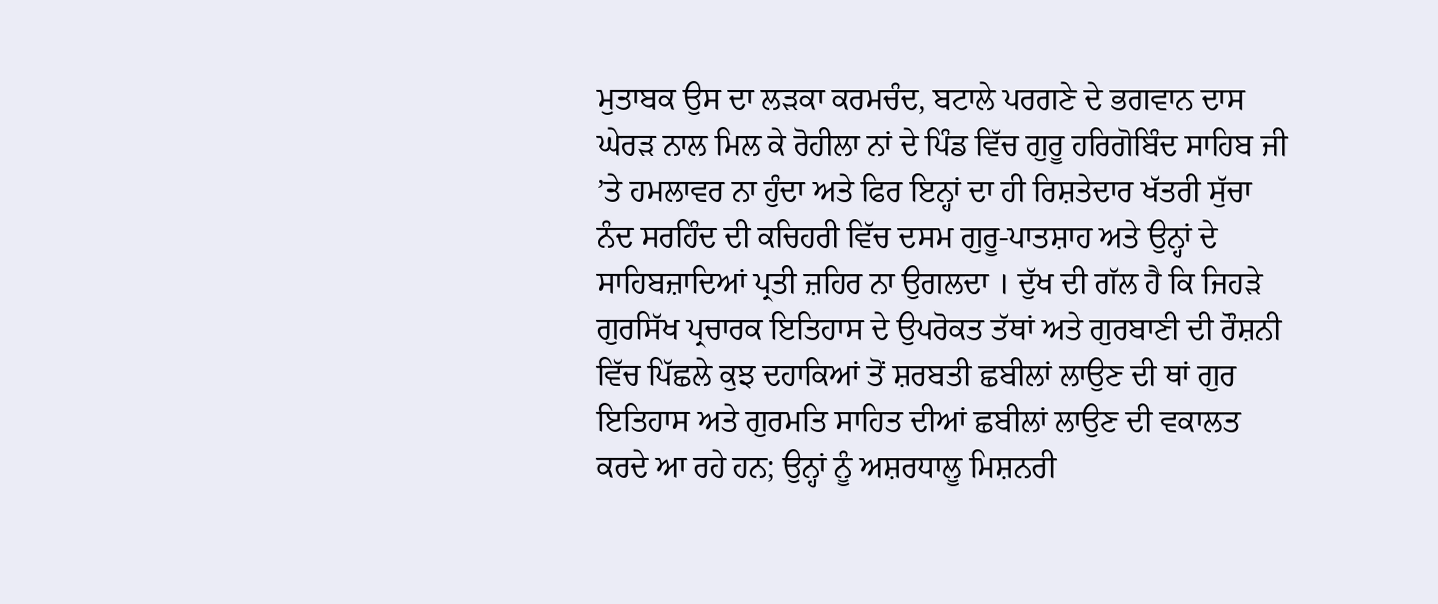ਮੁਤਾਬਕ ਉਸ ਦਾ ਲੜਕਾ ਕਰਮਚੰਦ, ਬਟਾਲੇ ਪਰਗਣੇ ਦੇ ਭਗਵਾਨ ਦਾਸ ਘੇਰੜ ਨਾਲ ਮਿਲ ਕੇ ਰੋਹੀਲਾ ਨਾਂ ਦੇ ਪਿੰਡ ਵਿੱਚ ਗੁਰੂ ਹਰਿਗੋਬਿੰਦ ਸਾਹਿਬ ਜੀ ’ਤੇ ਹਮਲਾਵਰ ਨਾ ਹੁੰਦਾ ਅਤੇ ਫਿਰ ਇਨ੍ਹਾਂ ਦਾ ਹੀ ਰਿਸ਼ਤੇਦਾਰ ਖੱਤਰੀ ਸੁੱਚਾ ਨੰਦ ਸਰਹਿੰਦ ਦੀ ਕਚਿਹਰੀ ਵਿੱਚ ਦਸਮ ਗੁਰੂ-ਪਾਤਸ਼ਾਹ ਅਤੇ ਉਨ੍ਹਾਂ ਦੇ ਸਾਹਿਬਜ਼ਾਦਿਆਂ ਪ੍ਰਤੀ ਜ਼ਹਿਰ ਨਾ ਉਗਲਦਾ । ਦੁੱਖ ਦੀ ਗੱਲ ਹੈ ਕਿ ਜਿਹੜੇ ਗੁਰਸਿੱਖ ਪ੍ਰਚਾਰਕ ਇਤਿਹਾਸ ਦੇ ਉਪਰੋਕਤ ਤੱਥਾਂ ਅਤੇ ਗੁਰਬਾਣੀ ਦੀ ਰੌਸ਼ਨੀ ਵਿੱਚ ਪਿੱਛਲੇ ਕੁਝ ਦਹਾਕਿਆਂ ਤੋਂ ਸ਼ਰਬਤੀ ਛਬੀਲਾਂ ਲਾਉਣ ਦੀ ਥਾਂ ਗੁਰ ਇਤਿਹਾਸ ਅਤੇ ਗੁਰਮਤਿ ਸਾਹਿਤ ਦੀਆਂ ਛਬੀਲਾਂ ਲਾਉਣ ਦੀ ਵਕਾਲਤ ਕਰਦੇ ਆ ਰਹੇ ਹਨ; ਉਨ੍ਹਾਂ ਨੂੰ ਅਸ਼ਰਧਾਲੂ ਮਿਸ਼ਨਰੀ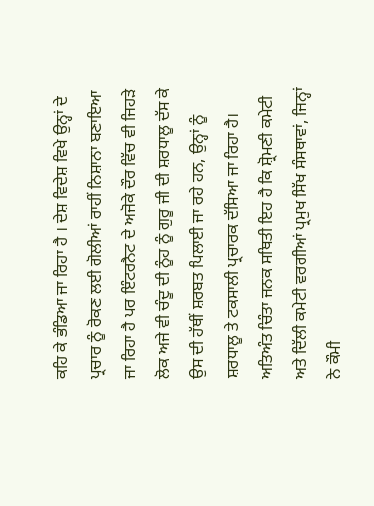ਕਹਿ ਕੇ ਭੰਡਿਆ ਜਾ ਰਿਹਾ ਹੈ । ਦੇਸ਼ ਵਿਦੇਸ਼ ਵਿਖੇ ਉਨ੍ਹਾਂ ਦੇ ਪ੍ਰਚਾਰ ਨੂੰ ਰੋਕਣ ਲਈ ਗੋਲੀਆਂ ਰਾਹੀਂ ਨਿਸ਼ਾਨਾ ਬਣਾਇਆ ਜਾ ਰਿਹਾ ਹੈ ਪਰ ਇੰਟਰਨੈਟ ਦੇ ਅਜੋਕੇ ਦੌਰ ਵਿੱਚ ਵੀ ਜਿਹੜੇ ਲੋਕ ਅਜੇ ਵੀ ਚੰਦੂ ਦੀ ਨੂੰਹ ਨੂੰ ਗੁਰੂ ਜੀ ਦੀ ਸ਼ਰਧਾਲੂ ਦੱਸ ਕੇ ਉਸ ਦੀ ਹੱਥੀਂ ਸ਼ਰਬਤ ਪਿਲਾਈ ਜਾ ਰਹੇ ਹਨ, ਉਨ੍ਹਾਂ ਨੂੰ ਸ਼ਰਧਾਲੂ ਤੇ ਟਕਸਾਲੀ ਪ੍ਰਚਾਰਕ ਦੱਸਿਆ ਜਾ ਰਿਹਾ ਹੈ। ਅਤਿਅੰਤ ਚਿੰਤਾ ਜਨਕ ਸਥਿਤੀ ਇਹ ਹੈ ਕਿ ਸ਼੍ਰੋਮਣੀ ਕਮੇਟੀ ਅਤੇ ਦਿੱਲੀ ਕਮੇਟੀ ਵਰਗੀਆਂ ਪ੍ਰਮੁਖ ਸਿੱਖ ਸੰਸਥਾਵਾਂ, ਜਿਨ੍ਹਾਂ ਨੇ ਕੌਮੀ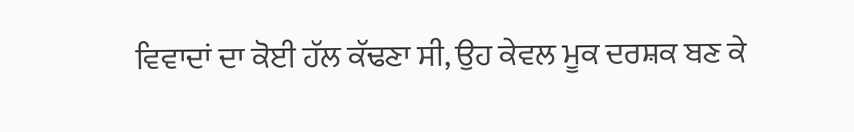ਵਿਵਾਦਾਂ ਦਾ ਕੋਈ ਹੱਲ ਕੱਢਣਾ ਸੀ, ਉਹ ਕੇਵਲ ਮੂਕ ਦਰਸ਼ਕ ਬਣ ਕੇ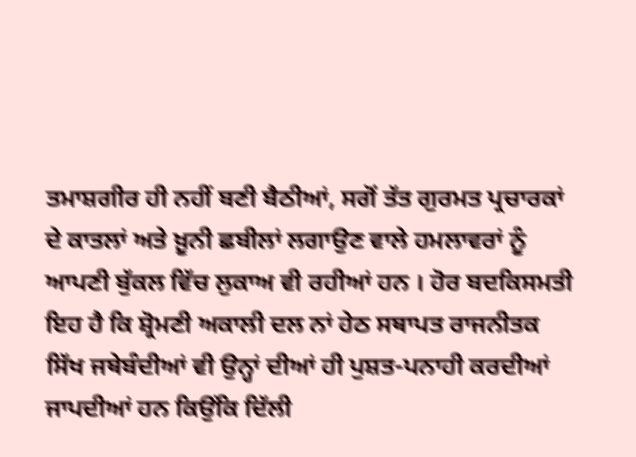ਤਮਾਸ਼ਗੀਰ ਹੀ ਨਹੀਂ ਬਣੀ ਬੈਠੀਆਂ, ਸਗੋਂ ਤੱਤ ਗੁਰਮਤ ਪ੍ਰਚਾਰਕਾਂ ਦੇ ਕਾਤਲਾਂ ਅਤੇ ਖ਼ੂਨੀ ਛਬੀਲਾਂ ਲਗਾਉਣ ਵਾਲੇ ਹਮਲਾਵਰਾਂ ਨੂੰ ਆਪਣੀ ਬੁੱਕਲ ਵਿੱਚ ਲੁਕਾਅ ਵੀ ਰਹੀਆਂ ਹਨ । ਹੋਰ ਬਦਕਿਸਮਤੀ ਇਹ ਹੈ ਕਿ ਸ਼੍ਰੋਮਣੀ ਅਕਾਲੀ ਦਲ ਨਾਂ ਹੇਠ ਸਥਾਪਤ ਰਾਜਨੀਤਕ ਸਿੱਖ ਜਥੇਬੰਦੀਆਂ ਵੀ ਉਨ੍ਹਾਂ ਦੀਆਂ ਹੀ ਪੁਸ਼ਤ-ਪਨਾਹੀ ਕਰਦੀਆਂ ਜਾਪਦੀਆਂ ਹਨ ਕਿਉਂਕਿ ਦਿੱਲੀ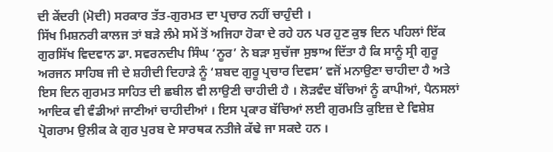ਦੀ ਕੇਂਦਰੀ (ਮੋਦੀ) ਸਰਕਾਰ ਤੱਤ-ਗੁਰਮਤ ਦਾ ਪ੍ਰਚਾਰ ਨਹੀਂ ਚਾਹੁੰਦੀ ।
ਸਿੱਖ ਮਿਸ਼ਨਰੀ ਕਾਲਜ ਤਾਂ ਬੜੇ ਲੰਮੇ ਸਮੇਂ ਤੋਂ ਅਜਿਹਾ ਹੋਕਾ ਦੇ ਰਹੇ ਹਨ ਪਰ ਹੁਣ ਕੁਝ ਦਿਨ ਪਹਿਲਾਂ ਇੱਕ ਗੁਰਸਿੱਖ ਵਿਦਵਾਨ ਡਾ. ਸਵਰਨਦੀਪ ਸਿੰਘ ‘ਨੂਰ’ ਨੇ ਬੜਾ ਸੁਚੱਜਾ ਸੁਝਾਅ ਦਿੱਤਾ ਹੈ ਕਿ ਸਾਨੂੰ ਸ੍ਰੀ ਗੁਰੂ ਅਰਜਨ ਸਾਹਿਬ ਜੀ ਦੇ ਸ਼ਹੀਦੀ ਦਿਹਾੜੇ ਨੂੰ ‘ਸ਼ਬਦ ਗੁਰੂ ਪ੍ਰਚਾਰ ਦਿਵਸ’ ਵਜੋਂ ਮਨਾਉਣਾ ਚਾਹੀਦਾ ਹੈ ਅਤੇ ਇਸ ਦਿਨ ਗੁਰਮਤ ਸਾਹਿਤ ਦੀ ਛਬੀਲ ਵੀ ਲਾਉਣੀ ਚਾਹੀਦੀ ਹੈ । ਲੋੜਵੰਦ ਬੱਚਿਆਂ ਨੂੰ ਕਾਪੀਆਂ, ਪੈਨਸਲਾਂ ਆਦਿਕ ਵੀ ਵੰਡੀਆਂ ਜਾਣੀਆਂ ਚਾਹੀਦੀਆਂ । ਇਸ ਪ੍ਰਕਾਰ ਬੱਚਿਆਂ ਲਈ ਗੁਰਮਤਿ ਕੁਇਜ਼ ਦੇ ਵਿਸ਼ੇਸ਼ ਪ੍ਰੋਗਰਾਮ ਉਲੀਕ ਕੇ ਗੁਰ ਪੁਰਬ ਦੇ ਸਾਰਥਕ ਨਤੀਜੇ ਕੱਢੇ ਜਾ ਸਕਦੇ ਹਨ ।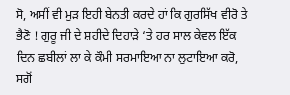ਸੋ, ਅਸੀਂ ਵੀ ਮੁੜ ਇਹੀ ਬੇਨਤੀ ਕਰਦੇ ਹਾਂ ਕਿ ਗੁਰਸਿੱਖ ਵੀਰੋ ਤੇ ਭੈਣੋ ! ਗੁਰੂ ਜੀ ਦੇ ਸ਼ਹੀਦੇ ਦਿਹਾੜੇ ‘ਤੇ ਹਰ ਸਾਲ ਕੇਵਲ ਇੱਕ ਦਿਨ ਛਬੀਲਾਂ ਲਾ ਕੇ ਕੌਮੀ ਸਰਮਾਇਆ ਨਾ ਲੁਟਾਇਆ ਕਰੋ, ਸਗੋਂ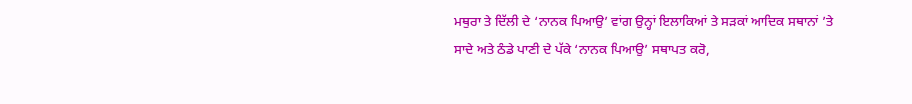ਮਥੁਰਾ ਤੇ ਦਿੱਲੀ ਦੇ ‘ਨਾਨਕ ਪਿਆਉ’ ਵਾਂਗ ਉਨ੍ਹਾਂ ਇਲਾਕਿਆਂ ਤੇ ਸੜਕਾਂ ਆਦਿਕ ਸਥਾਨਾਂ ’ਤੇ ਸਾਦੇ ਅਤੇ ਠੰਡੇ ਪਾਣੀ ਦੇ ਪੱਕੇ ‘ਨਾਨਕ ਪਿਆਉ’ ਸਥਾਪਤ ਕਰੋ,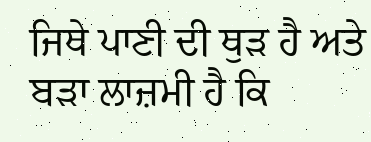ਜਿਥੇ ਪਾਣੀ ਦੀ ਥੁੜ ਹੈ ਅਤੇ ਬੜਾ ਲਾਜ਼ਮੀ ਹੈ ਕਿ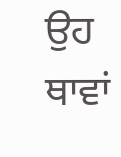ਉਹ ਥਾਵਾਂ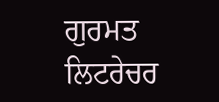ਗੁਰਮਤ ਲਿਟਰੇਚਰ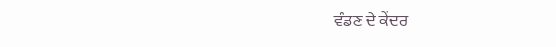ਵੰਡਣ ਦੇ ਕੇਂਦਰ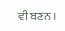ਵੀ ਬਣਨ ।